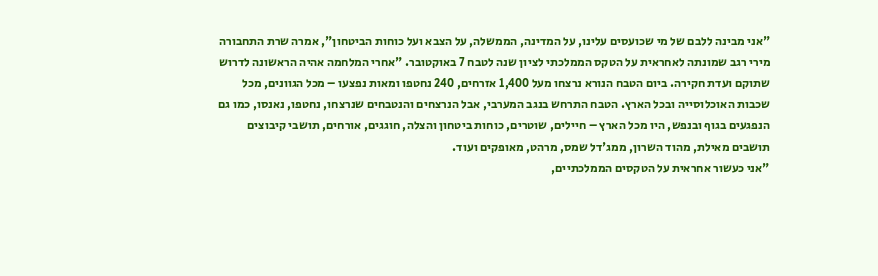"אני מבינה ללבם של מי שכועסים עלינו, על המדינה, הממשלה, על הצבא ועל כוחות הביטחון", אמרה שרת התחבורה מירי רגב שמונתה לאחראית על הטקס הממלכתי לציון שנה לטבח 7 באוקטובר. "אחרי המלחמה אהיה הראשונה לדרוש שתוקם ועדת חקירה. ביום הטבח הנורא נרצחו מעל 1,400 אזרחים, 240 נחטפו ומאות נפצעו – מכל הגוונים, מכל שכבות האוכלוסייה ובכל הארץ. הטבח התרחש בנגב המערבי, אבל הנרצחים והנטבחים שנרצחו, נחטפו, נאנסו, כמו גם הנפגעים בגוף ובנפש, היו מכל הארץ – חיילים, שוטרים, כוחות ביטחון והצלה, חוגגים, אורחים, תושבי קיבוצים תושבים מאילת, מהוד השרון, ממג'דל שמס, מרהט, מאופקים ועוד.
"אני כעשור אחראית על הטקסים הממלכתיים,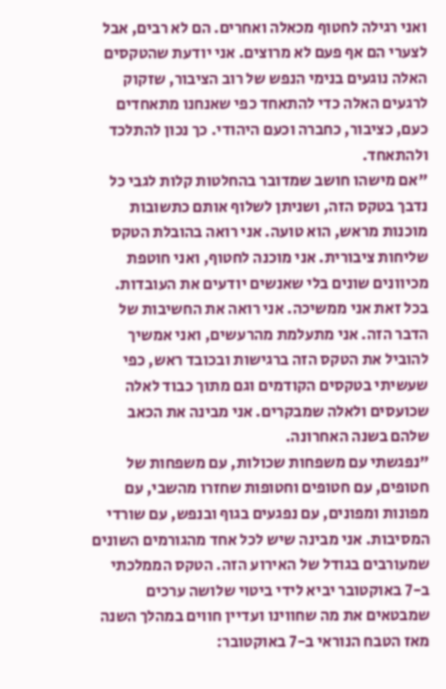ואני רגילה לחטוף מכאלה ואחרים. הם לא רבים, אבל לצערי הם אף פעם לא מרוצים. אני יודעת שהטקסים האלה נוגעים בנימי הנפש של רוב הציבור, שזקוק לרגעים האלה כדי להתאחד כפי שאנחנו מתאחדים כעם, כציבור, כחברה וכעם היהודי. כך נכון להתלכד ולהתאחד.
"אם מישהו חושב שמדובר בהחלטות קלות לגבי כל נדבך בטקס הזה, ושניתן לשלוף אותם כתשובות מוכנות מראש, הוא טועה. אני רואה בהובלת הטקס שליחות ציבורית. אני מוכנה לחטוף, ואני חוטפת מכיוונים שונים בלי שאנשים יודעים את העובדות. בכל זאת אני ממשיכה. אני רואה את החשיבות של הדבר הזה. אני מתעלמת מהרעשים, ואני אמשיך להוביל את הטקס הזה ברגישות ובכובד ראש, כפי שעשיתי בטקסים הקודמים וגם מתוך כבוד לאלה שכועסים ולאלה שמבקרים. אני מבינה את הכאב שלהם בשנה האחרונה.
"נפגשתי עם משפחות שכולות, עם משפחות של חטופים, עם חטופים וחטופות שחזרו מהשבי, עם מפונות ומפונים, עם נפגעים בגוף ובנפש, עם שורדי המסיבות. אני מבינה שיש לכל אחד מהגורמים השונים שמעורבים בגודל של האירוע הזה. הטקס הממלכתי ב-7 באוקטובר יביא לידי ביטוי שלושה ערכים שמבטאים את מה שחווינו ועדיין חווים במהלך השנה מאז הטבח הנוראי ב-7 באוקטובר: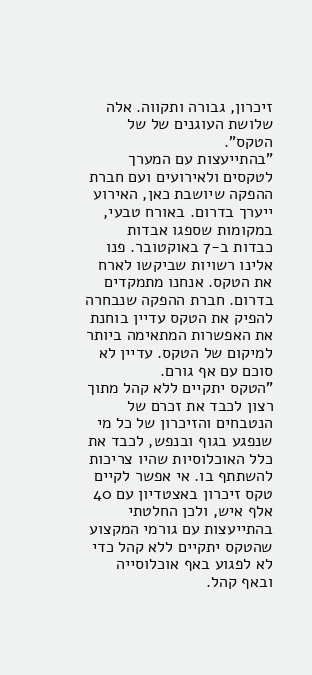זיכרון, גבורה ותקווה. אלה שלושת העוגנים של של הטקס".
"בהתייעצות עם המערך לטקסים ולאירועים ועם חברת ההפקה שיושבת כאן, האירוע ייערך בדרום. באורח טבעי, במקומות שספגו אבדות כבדות ב-7 באוקטובר. פנו אלינו רשויות שביקשו לארח את הטקס. אנחנו מתמקדים בדרום. חברת ההפקה שנבחרה להפיק את הטקס עדיין בוחנת את האפשרות המתאימה ביותר למיקום של הטקס. עדיין לא סוכם עם אף גורם.
"הטקס יתקיים ללא קהל מתוך רצון לכבד את זכרם של הנטבחים והזיכרון של כל מי שנפגע בגוף ובנפש, לכבד את כלל האוכלוסיות שהיו צריכות להשתתף בו. אי אפשר לקיים טקס זיכרון באצטדיון עם 40 אלף איש, ולכן החלטתי בהתייעצות עם גורמי המקצוע שהטקס יתקיים ללא קהל כדי לא לפגוע באף אוכלוסייה ובאף קהל.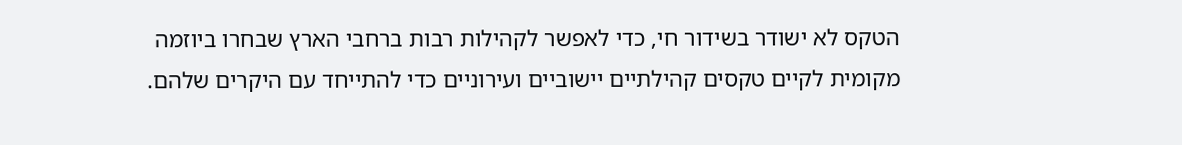הטקס לא ישודר בשידור חי, כדי לאפשר לקהילות רבות ברחבי הארץ שבחרו ביוזמה מקומית לקיים טקסים קהילתיים יישוביים ועירוניים כדי להתייחד עם היקרים שלהם.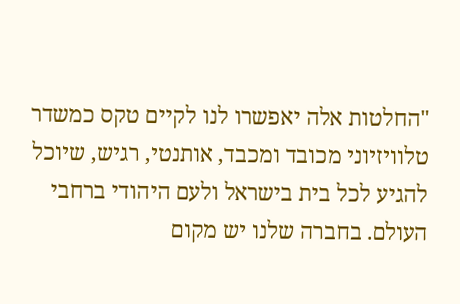"החלטות אלה יאפשרו לנו לקיים טקס כמשדר טלוויזיוני מכובד ומכבד, אותנטי, רגיש, שיוכל להגיע לכל בית בישראל ולעם היהודי ברחבי העולם. בחברה שלנו יש מקום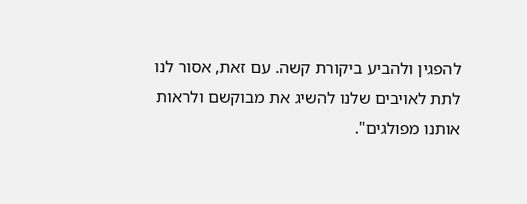להפגין ולהביע ביקורת קשה. עם זאת, אסור לנו לתת לאויבים שלנו להשיג את מבוקשם ולראות אותנו מפולגים".